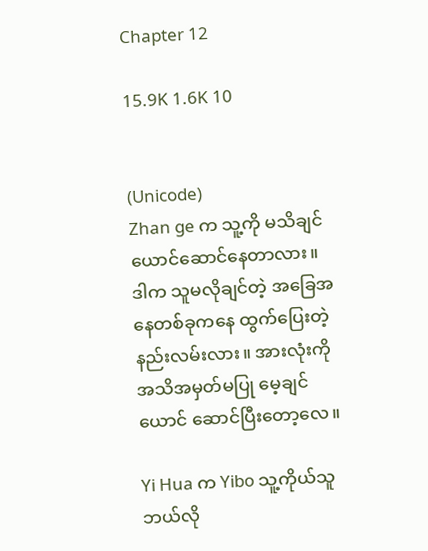Chapter 12

15.9K 1.6K 10


(Unicode)
Zhan ge က သူ့ကို မသိချင်ယောင်ဆောင်နေတာလား။ ဒါက သူမလိုချင်တဲ့ အခြေအနေတစ်ခုကနေ ထွက်ပြေးတဲ့ နည်းလမ်းလား။ အားလုံးကို အသိအမှတ်မပြု မေ့ချင်ယောင် ဆောင်ပြီးတော့လေ။

Yi Hua က Yibo သူ့ကိုယ်သူ ဘယ်လို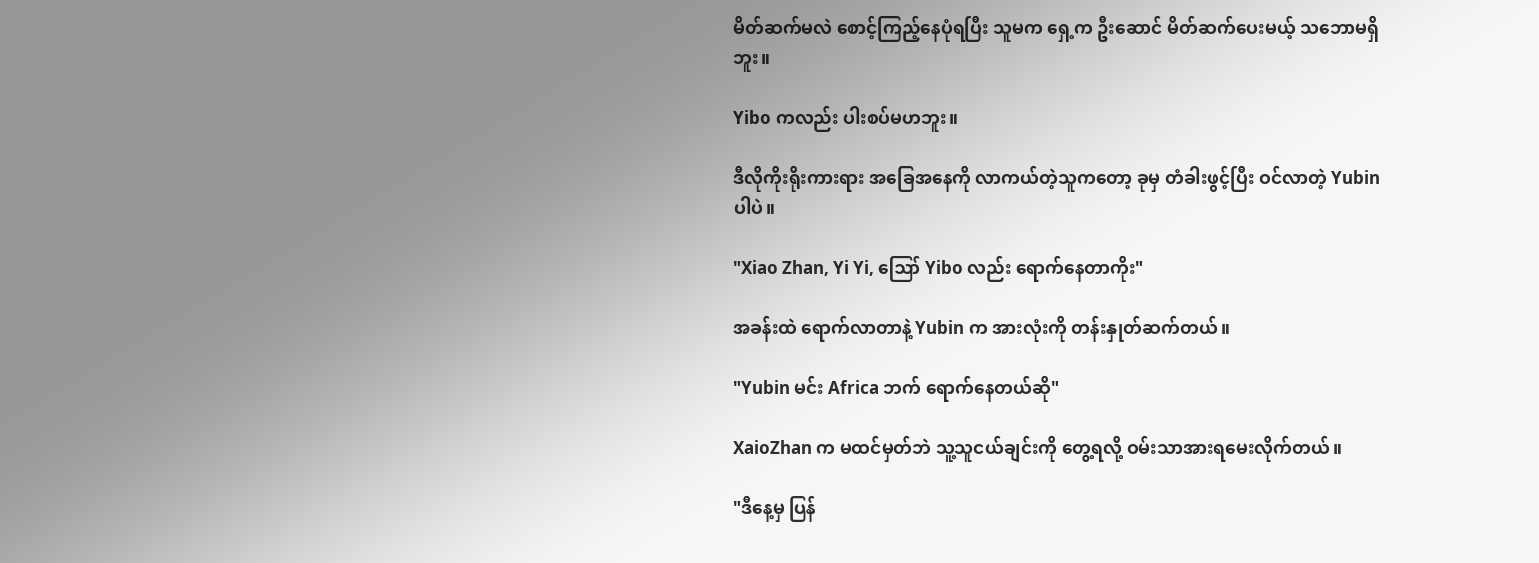မိတ်ဆက်မလဲ စောင့်ကြည့်နေပုံရပြီး သူမက ရှေ့က ဦးဆောင် မိတ်ဆက်ပေးမယ့် သဘောမရှိဘူး။

Yibo ကလည်း ပါးစပ်မဟဘူး။

ဒီလိုကိုးရိုးကားရား အခြေအနေကို လာကယ်တဲ့သူကတော့ ခုမှ တံခါးဖွင့်ပြီး ဝင်လာတဲ့ Yubin ပါပဲ။

"Xiao Zhan, Yi Yi, ဪ Yibo လည်း ရောက်နေတာကိုး"

အခန်းထဲ ရောက်လာတာနဲ့ Yubin က အားလုံးကို တန်းနှုတ်ဆက်တယ်။

"Yubin မင်း Africa ဘက် ရောက်နေတယ်ဆို"

XaioZhan က မထင်မှတ်ဘဲ သူ့သူငယ်ချင်းကို တွေ့ရလို့ ဝမ်းသာအားရမေးလိုက်တယ်။

"ဒီနေ့မှ ပြန်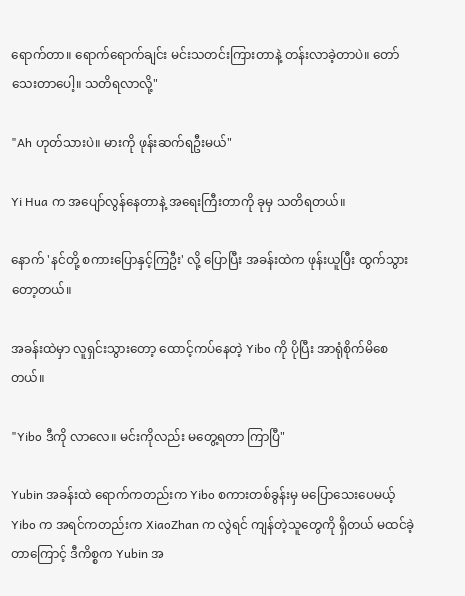ရောက်တာ။ ရောက်ရောက်ချင်း မင်းသတင်းကြားတာနဲ့ တန်းလာခဲ့တာပဲ။ တော်သေးတာပေါ့။ သတိရလာလို့"

"Ah ဟုတ်သားပဲ။ မားကို ဖုန်းဆက်ရဦးမယ်"

Yi Hua က အပျော်လွန်နေတာနဲ့ အရေးကြီးတာကို ခုမှ သတိရတယ်။

နောက် 'နင်တို့ စကားပြောနှင့်ကြဦး' လို့ ပြောပြီး အခန်းထဲက ဖုန်းယူပြီး ထွက်သွားတော့တယ်။

အခန်းထဲမှာ လူရှင်းသွားတော့ ထောင့်ကပ်နေတဲ့ Yibo ကို ပိုပြီး အာရုံစိုက်မိစေတယ်။

"Yibo ဒီကို လာလေ။ မင်းကိုလည်း မတွေ့ရတာ ကြာပြီ"

Yubin အခန်းထဲ ရောက်ကတည်းက Yibo စကားတစ်ခွန်းမှ မပြောသေးပေမယ့် Yibo က အရင်ကတည်းက XiaoZhan က လွဲရင် ကျန်တဲ့သူတွေကို ရှိတယ် မထင်ခဲ့တာကြောင့် ဒီကိစ္စက Yubin အ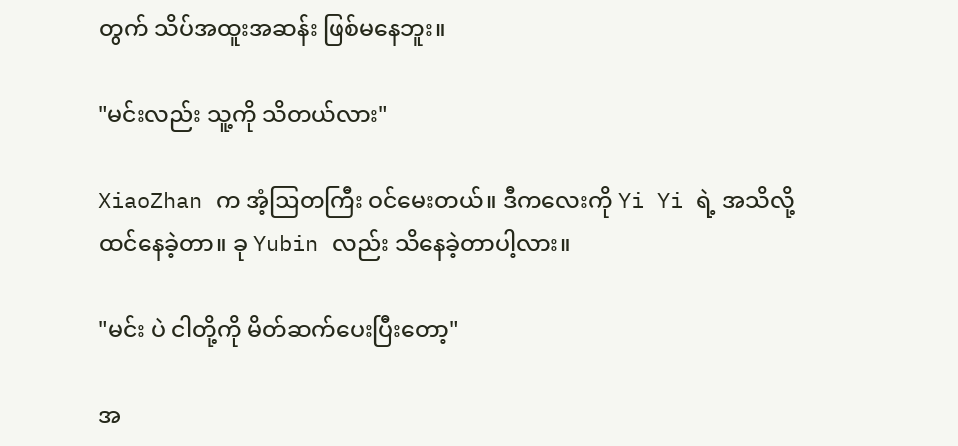တွက် သိပ်အထူးအဆန်း ဖြစ်မနေဘူး။

"မင်းလည်း သူ့ကို သိတယ်လား"

XiaoZhan က အံ့ဩတကြီး ဝင်မေးတယ်။ ဒီကလေးကို Yi Yi ရဲ့ အသိလို့ ထင်နေခဲ့တာ။ ခု Yubin လည်း သိနေခဲ့တာပါ့လား။

"မင်း ပဲ ငါတို့ကို မိတ်ဆက်ပေးပြီးတော့"

အ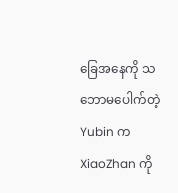ခြေအနေကို သဘောမပေါက်တဲ့ Yubin က XiaoZhan ကို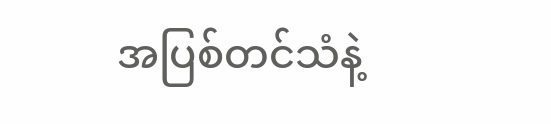အပြစ်တင်သံနဲ့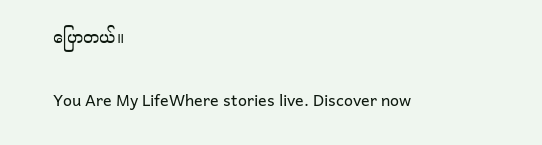ပြောတယ်။

You Are My LifeWhere stories live. Discover now